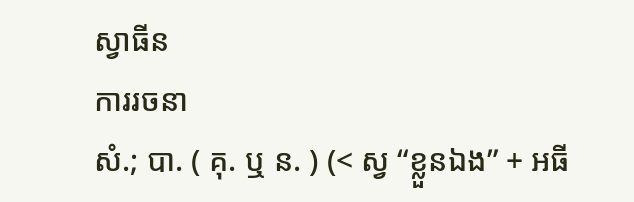ស្វាធីន
ការរចនា
សំ.; បា. ( គុ. ឬ ន. ) (< ស្វ “ខ្លួនឯង” + អធី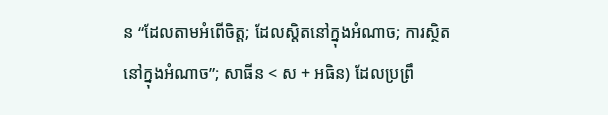ន “ដែលតាមអំពើចិត្ត; ដែលស្តិតនៅក្នុងអំណាច; ការស្ថិតនៅក្នុងអំណាច”; សាធីន < ស + អធិន) ដែលប្រព្រឹ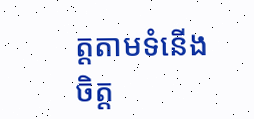ត្តតាមទំនើងចិត្ត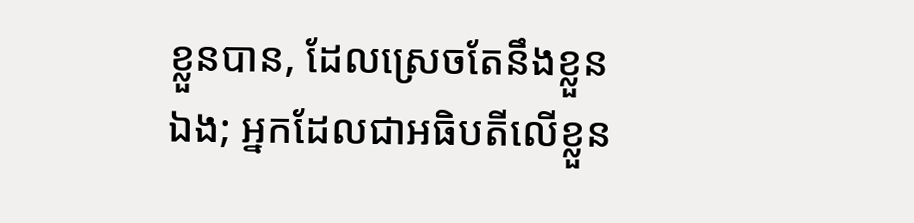ខ្លួនបាន, ដែលស្រេចតែនឹងខ្លួនឯង; អ្នកដែលជាអធិបតីលើខ្លួន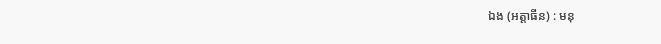ឯង (អត្តាធីន) : មនុ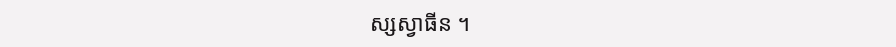ស្សស្វាធីន ។